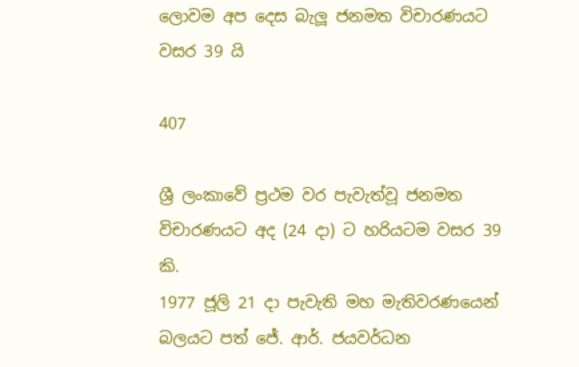ලොවම අප දෙස බැලූ ජනමත විචාරණයට වසර 39 යි

407

ශ්‍රී ලංකාවේ ප්‍රථම වර පැවැත්වූ ජනමත
විචාරණයට අද (24 දා) ට හරියටම වසර 39 කි.
1977 ජූලි 21 දා පැවැති මහ මැතිවරණයෙන්
බලයට පත් ජේ. ආර්. ජයවර්ධන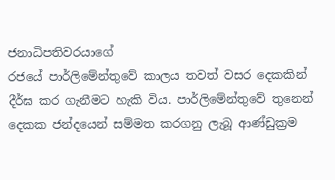ජනාධිපතිවරයාගේ
රජයේ පාර්ලිමේන්තුවේ කාලය තවත් වසර දෙකකින්
දීර්ඝ කර ගැනීමට හැකි විය. පාර්ලිමේන්තුවේ තුනෙන්
දෙකක ජන්දයෙන් සම්මත කරගනු ලැබූ ආණ්ඩුක්‍රම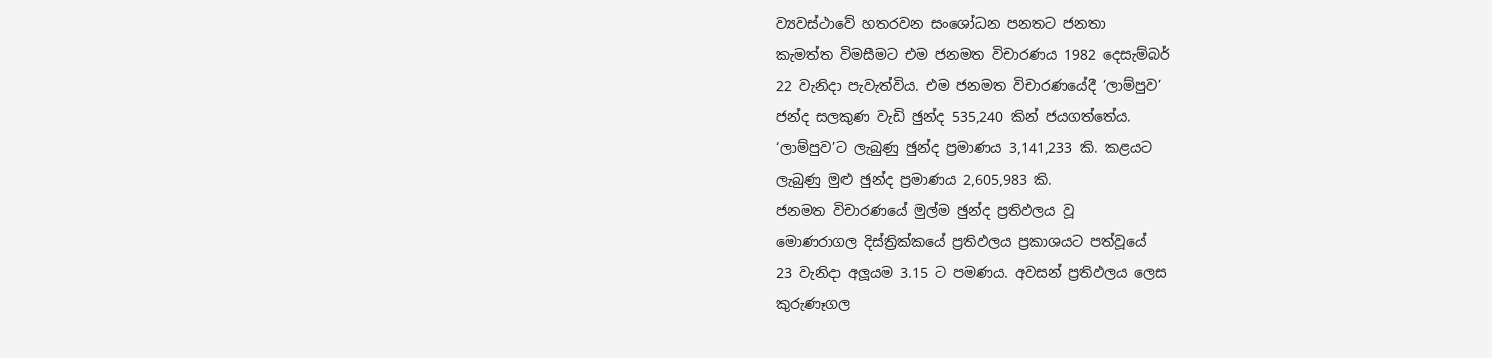ව්‍යවස්ථාවේ හතරවන සංශෝධන පනතට ජනතා
කැමත්ත විමසීමට එම ජනමත විචාරණය 1982 දෙසැම්බර්
22 වැනිදා පැවැත්විය. එම ජනමත විචාරණයේදී ‘ලාම්පුව’
ජන්ද සලකුණ වැඩි ඡුන්ද 535,240 කින් ජයගත්තේය.
‘ලාම්පුව’ට ලැබුණු ඡුන්ද ප්‍රමාණය 3,141,233 කි. කළයට
ලැබුණු මුළු ඡුන්ද ප්‍රමාණය 2,605,983 කි.
ජනමත විචාරණයේ මුල්ම ඡුන්ද ප්‍රතිඵලය වූ
මොණරාගල දිස්ත්‍රික්කයේ ප්‍රතිඵලය ප්‍රකාශයට පත්වූයේ
23 වැනිදා අලූයම 3.15 ට පමණය. අවසන් ප්‍රතිඵලය ලෙස
කුරුණෑගල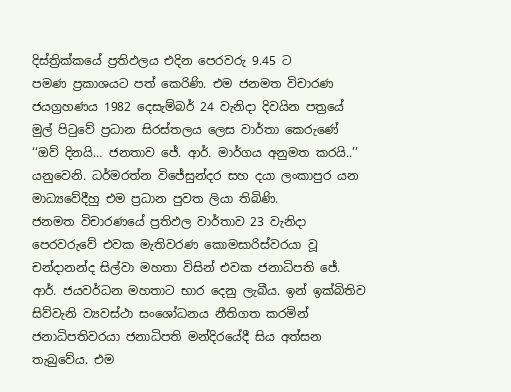දිස්ත්‍රික්කයේ ප්‍රතිඵලය එදින පෙරවරු 9.45 ට
පමණ ප්‍රකාශයට පත් කෙරිණි. එම ජනමත විචාරණ
ජයග්‍රහණය 1982 දෙසැම්බර් 24 වැනිදා දිවයින පත්‍රයේ
මුල් පිටුවේ ප්‍රධාන සිරස්තලය ලෙස වාර්තා කෙරුණේ
‘‘ඔව් දිනයි… ජනතාව ජේ. ආර්. මාර්ගය අනුමත කරයි..’’
යනුවෙනි. ධර්මරත්න විජේසුන්දර සහ දයා ලංකාපුර යන
මාධ්‍යවේදීහු එම ප්‍රධාන පුවත ලියා තිබිණි.
ජනමත විචාරණයේ ප්‍රතිඵල වාර්තාව 23 වැනිදා
පෙරවරුවේ එවක මැතිවරණ කොමසාරිස්වරයා වූ
චන්දානන්ද සිල්වා මහතා විසින් එවක ජනාධිපති ජේ.
ආර්. ජයවර්ධන මහතාට භාර දෙනු ලැබීය. ඉන් ඉක්බිතිව
සිව්වැනි ව්‍යවස්ථා සංශෝධනය නීතිගත කරමින්
ජනාධිපතිවරයා ජනාධිපති මන්දිරයේදී සිය අත්සන
තැබුවේය. එම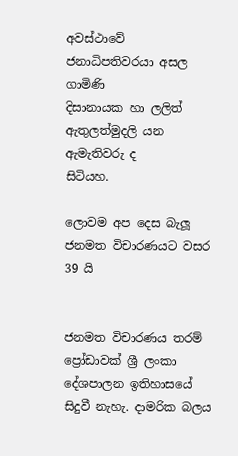අවස්ථාවේ ජනාධිපතිවරයා අසල ගාමිණි
දිසානායක හා ලලිත් ඇතුලත්මුදලි යන ඇමැතිවරු ද
සිටියහ.

ලොවම අප දෙස බැලූ ජනමත විචාරණයට වසර 39 යි


ජනමත විචාරණය තරම් ප්‍රෝඩාවක් ශ්‍රී ලංකා
දේශපාලන ඉතිහාසයේ සිදුවී නැහැ. දාමරික බලය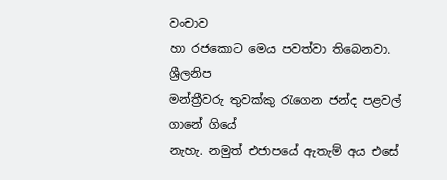වංචාව
හා රජකොට මෙය පවත්වා තිබෙනවා. ශ්‍රීලනිප
මන්ත්‍රීවරු තුවක්කු රැගෙන ජන්ද පළවල් ගානේ ගියේ
නැහැ. නමුත් එජාපයේ ඇතැම් අය එසේ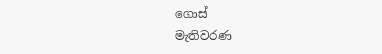ගොස්
මැතිවරණ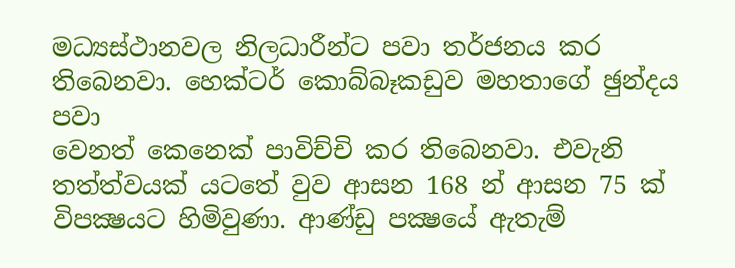මධ්‍යස්ථානවල නිලධාරීන්ට පවා තර්ජනය කර
තිබෙනවා. හෙක්ටර් කොබ්බෑකඩුව මහතාගේ ඡුන්දය පවා
වෙනත් කෙනෙක් පාවිච්චි කර තිබෙනවා. එවැනි
තත්ත්වයක් යටතේ වුව ආසන 168 න් ආසන 75 ක්
විපක්‍ෂයට හිමිවුණා. ආණ්ඩු පක්‍ෂයේ ඇතැම්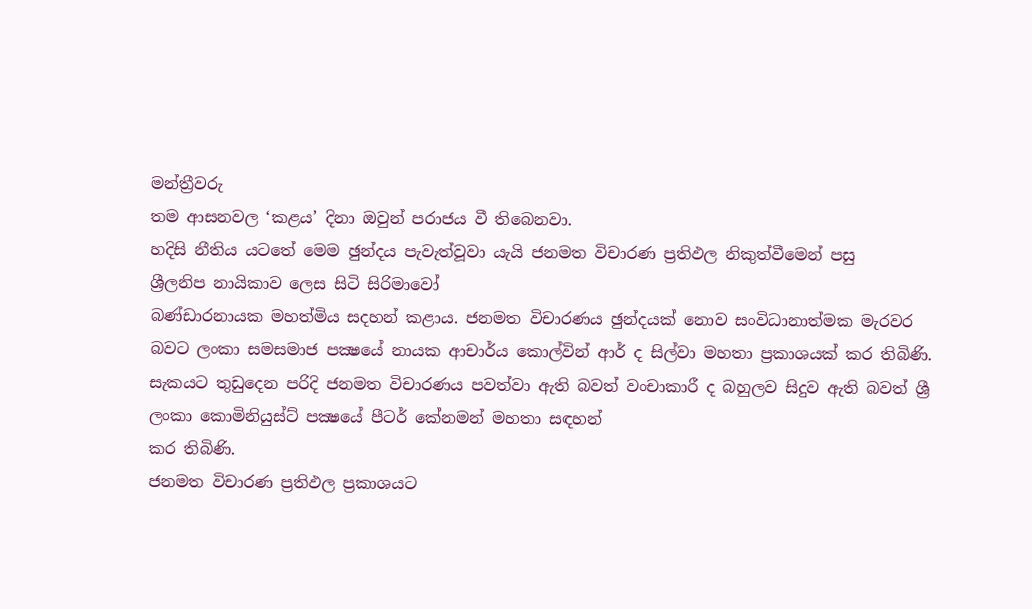මන්ත්‍රීවරු
තම ආසනවල ‘කළය’ දිනා ඔවුන් පරාජය වී තිබෙනවා.
හදිසි නීතිය යටතේ මෙම ඡුන්දය පැවැත්වූවා යැයි ජනමත විචාරණ ප්‍රතිඵල නිකුත්වීමෙන් පසු
ශ්‍රීලනිප නායිකාව ලෙස සිටි සිරිමාවෝ
බණ්ඩාරනායක මහත්මිය සදහන් කළාය. ජනමත විචාරණය ඡුන්දයක් නොව සංවිධානාත්මක මැරවර බවට ලංකා සමසමාජ පක්‍ෂයේ නායක ආචාර්ය කොල්වින් ආර් ද සිල්වා මහතා ප්‍රකාශයක් කර තිබිණි. සැකයට තුඩුදෙන පරිදි ජනමත විචාරණය පවත්වා ඇති බවත් වංචාකාරී ද බහුලව සිදුව ඇති බවත් ශ්‍රී ලංකා කොමිනියුස්ට් පක්‍ෂයේ පීටර් කේනමන් මහතා සඳහන්
කර තිබිණි.
ජනමත විචාරණ ප්‍රතිඵල ප්‍රකාශයට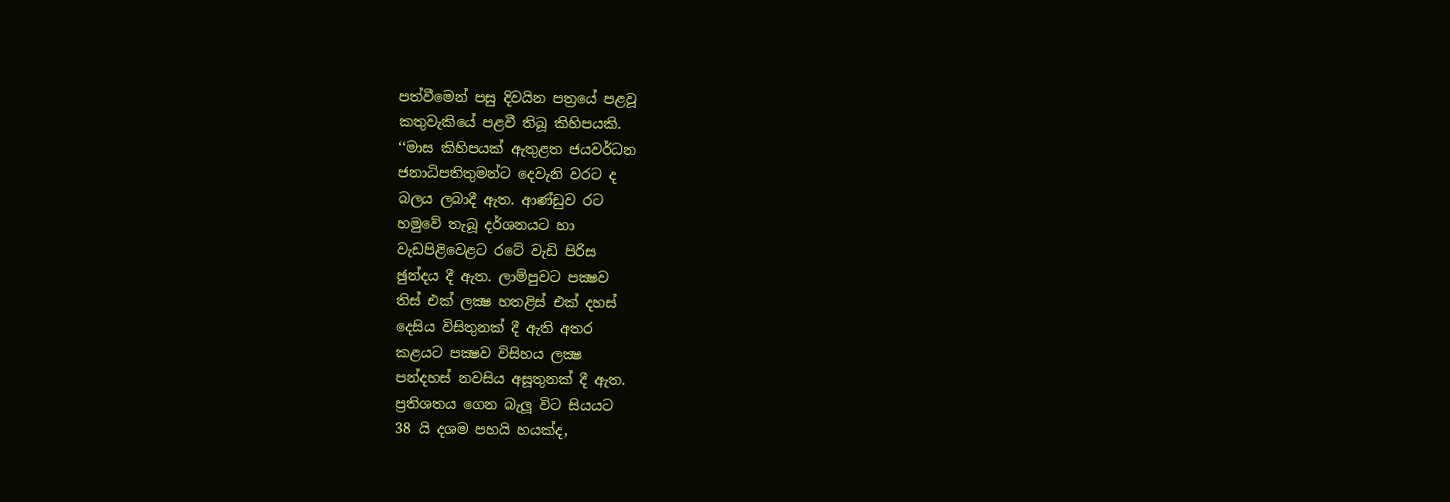පත්වීමෙන් පසු දිවයින පත්‍රයේ පළවූ
කතුවැකියේ පළවී තිබූ කිහිපයකි.
‘‘මාස කිහිපයක් ඇතුළත ජයවර්ධන
ජනාධිපතිතුමන්ට දෙවැනි වරට ද
බලය ලබාදී ඇත. ආණ්ඩුව රට
හමුවේ තැබූ දර්ශනයට හා
වැඩපිළිවෙළට රටේ වැඩි පිරිස
ඡුන්දය දී ඇත. ලාම්පුවට පක්‍ෂව
තිස් එක් ලක්‍ෂ හතළිස් එක් දහස්
දෙසිය විසිතුනක් දී ඇති අතර
කළයට පක්‍ෂව විසිහය ලක්‍ෂ
පන්දහස් නවසිය අසූතුනක් දී ඇත.
ප්‍රතිශතය ගෙන බැලූ විට සියයට
38 යි දශම පහයි හයක්ද,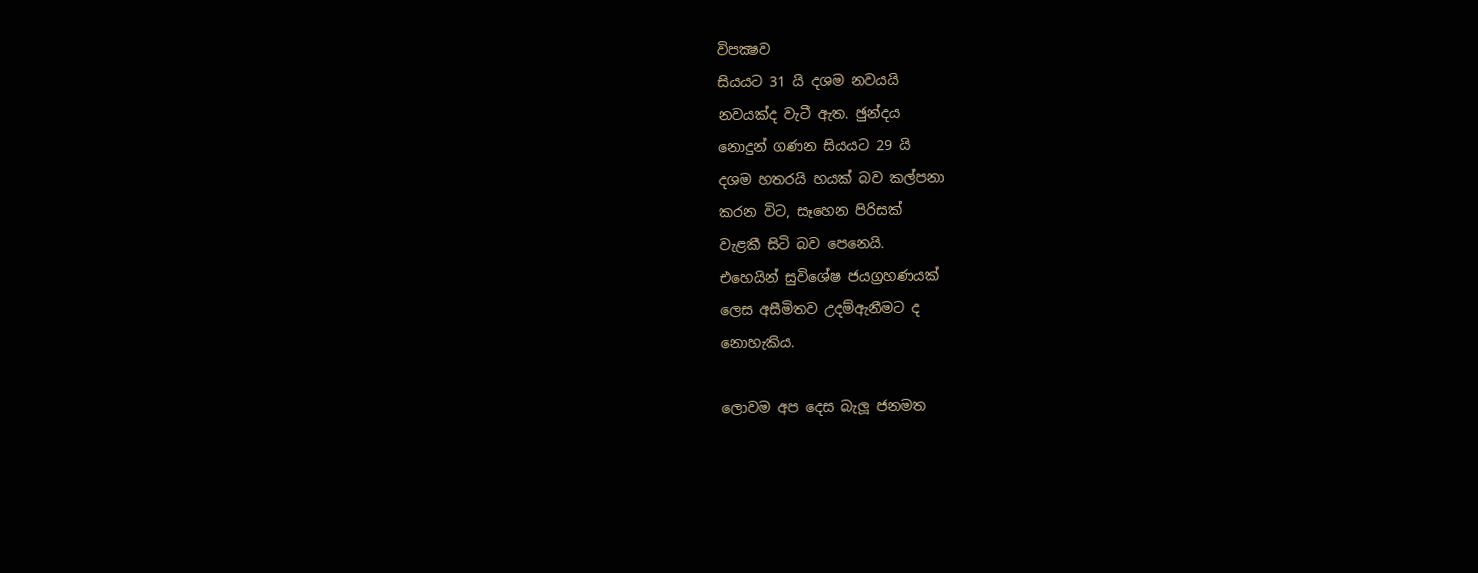විපක්‍ෂව
සියයට 31 යි දශම නවයයි
නවයක්ද වැටී ඇත. ඡුන්දය
නොදුන් ගණන සියයට 29 යි
දශම හතරයි හයක් බව කල්පනා
කරන විට, සෑහෙන පිරිසක්
වැළකී සිටි බව පෙනෙයි.
එහෙයින් සුවිශේෂ ජයග්‍රහණයක්
ලෙස අසීමිතව උදම්ඇනීමට ද
නොහැකිය.

ලොවම අප දෙස බැලූ ජනමත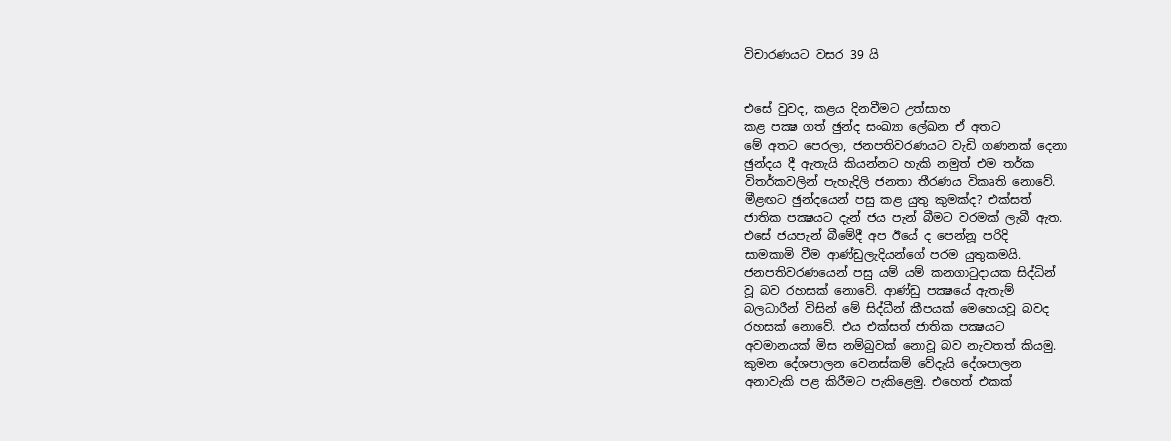විචාරණයට වසර 39 යි


එසේ වුවද, කළය දිනවීමට උත්සාහ
කළ පක්‍ෂ ගත් ඡුන්ද සංඛ්‍යා ලේඛන ඒ අතට
මේ අතට පෙරලා, ජනපතිවරණයට වැඩි ගණනක් දෙනා
ඡුන්දය දී ඇතැයි කියන්නට හැකි නමුත් එම තර්ක
විතර්කවලින් පැහැදිලි ජනතා තීරණය විකෘති නොවේ.
මීළඟට ඡුන්දයෙන් පසු කළ යුතු කුමක්ද? එක්සත්
ජාතික පක්‍ෂයට දැන් ජය පැන් බීමට වරමක් ලැබී ඇත.
එසේ ජයපැන් බීමේදී අප ඊයේ ද පෙන්නූ පරිදි
සාමකාමි වීම ආණ්ඩුලැදියන්ගේ පරම යුතුකමයි.
ජනපතිවරණයෙන් පසු යම් යම් කනගාටුදායක සිද්ධින්
වූ බව රහසක් නොවේ. ආණ්ඩු පක්‍ෂයේ ඇතැම්
බලධාරීන් විසින් මේ සිද්ධීන් කීපයක් මෙහෙයවූ බවද
රහසක් නොවේ. එය එක්සත් ජාතික පක්‍ෂයට
අවමානයක් මිස නම්බුවක් නොවූ බව නැවතත් කියමු.
කුමන දේශපාලන වෙනස්කම් වේදැයි දේශපාලන
අනාවැකි පළ කිරීමට පැකිළෙමු. එහෙත් එකක්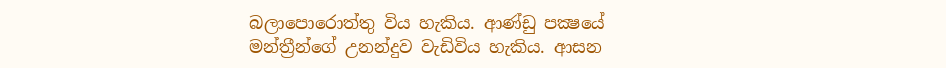බලාපොරොත්තු විය හැකිය. ආණ්ඩු පක්‍ෂයේ
මන්ත්‍රීන්ගේ උනන්දුව වැඩිවිය හැකිය. ආසන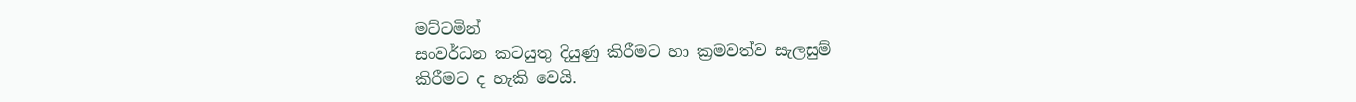මට්ටමින්
සංවර්ධන කටයුතු දියුණු කිරීමට හා ක්‍රමවත්ව සැලසුම්
කිරීමට ද හැකි වෙයි.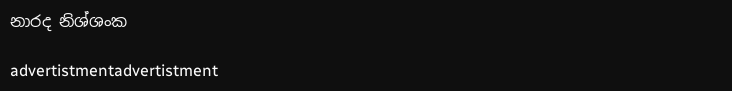නාරද නිශ්ශංක

advertistmentadvertistment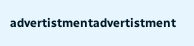advertistmentadvertistment